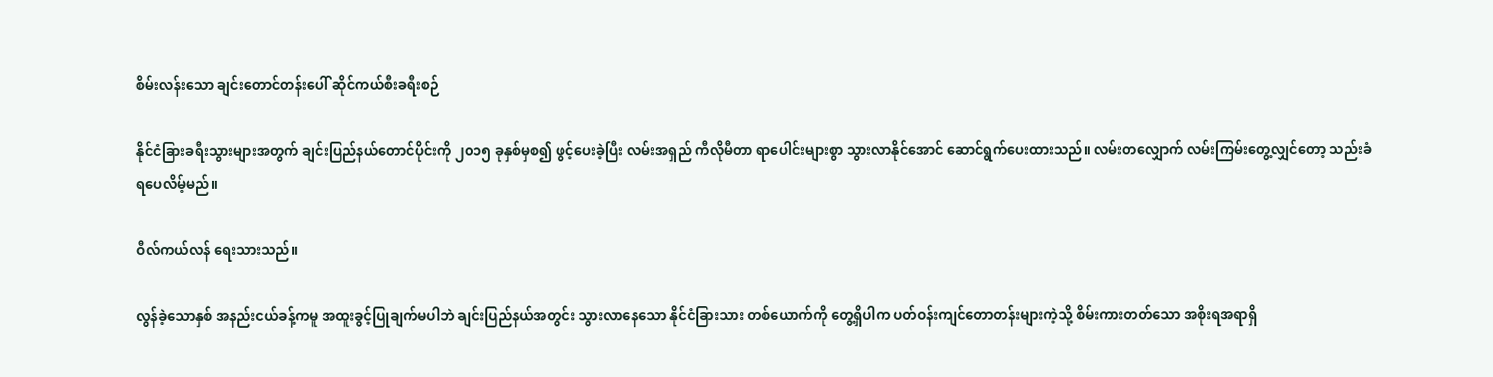စိမ်းလန်းသော ချင်းတောင်တန်းပေါ် ဆိုင်ကယ်စီးခရီးစဉ်

နိုင်ငံခြားခရီးသွားများအတွက် ချင်းပြည်နယ်တောင်ပိုင်းကို ၂၀၁၅ ခုနှစ်မှစ၍ ဖွင့်ပေးခဲ့ပြီး လမ်းအရှည် ကီလိုမီတာ ရာပေါင်းများစွာ သွားလာနိုင်အောင် ဆောင်ရွက်ပေးထားသည်။ လမ်းတလျှောက် လမ်းကြမ်းတွေ့လျှင်တော့ သည်းခံရပေလိမ့်မည်။

ဝီလ်ကယ်လန် ရေးသားသည်။

လွန်ခဲ့သောနှစ် အနည်းငယ်ခန့်ကမူ အထူးခွင့်ပြုချက်မပါဘဲ ချင်းပြည်နယ်အတွင်း သွားလာနေသော နိုင်ငံခြားသား တစ်ယောက်ကို တွေ့ရှိပါက ပတ်ဝန်းကျင်တောတန်းများကဲ့သို့ စိမ်းကားတတ်သော အစိုးရအရာရှိ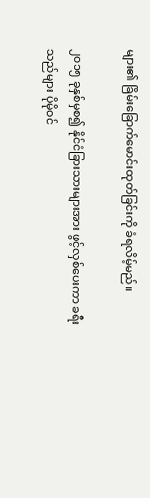များ၏ ခြိမ်းခြောက်မောင်းထုတ်ခြင်းကို ခံရလိမ့်မည်။

၂၀၁၅ ခုနှစ်မှစ၍ နိုင်ငံခြားသားများအား ဖွင့်လှစ်ပေးကာ ခရီးသည်များ ပိုမိုဝင်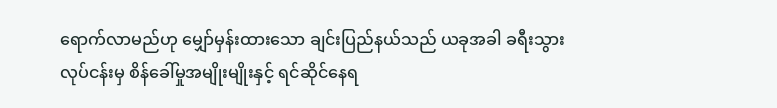ရောက်လာမည်ဟု မျှော်မှန်းထားသော ချင်းပြည်နယ်သည် ယခုအခါ ခရီးသွားလုပ်ငန်းမှ စိန်ခေါ်မှုအမျိုးမျိုးနှင့် ရင်ဆိုင်နေရ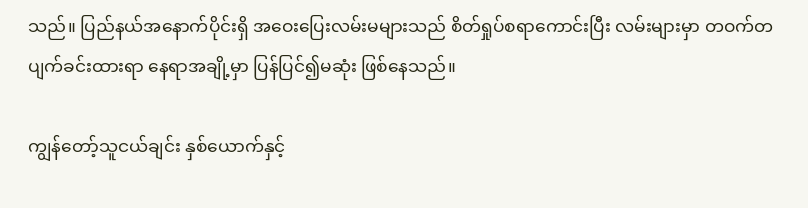သည်။ ပြည်နယ်အနောက်ပိုင်းရှိ အဝေးပြေးလမ်းမများသည် စိတ်ရှုပ်စရာကောင်းပြီး လမ်းများမှာ တဝက်တပျက်ခင်းထားရာ နေရာအချို့မှာ ပြန်ပြင်၍မဆုံး ဖြစ်နေသည်။

ကျွန်တော့်သူငယ်ချင်း နှစ်ယောက်နှင့်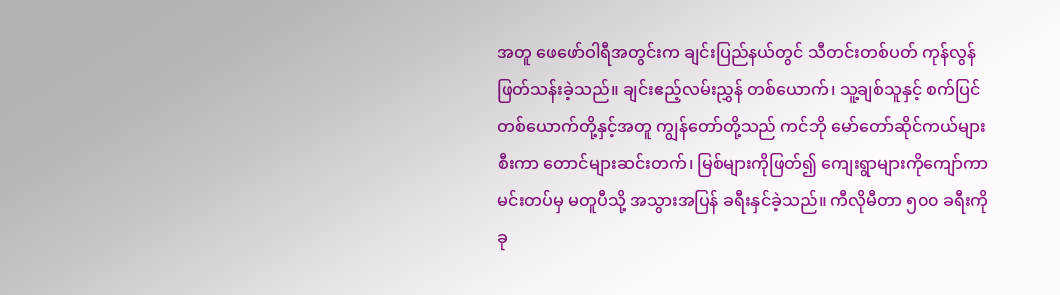အတူ ဖေဖော်ဝါရီအတွင်းက ချင်းပြည်နယ်တွင် သီတင်းတစ်ပတ် ကုန်လွန်ဖြတ်သန်းခဲ့သည်။ ချင်းဧည့်လမ်းညွှန် တစ်ယောက်၊ သူ့ချစ်သူနှင့် စက်ပြင်တစ်ယောက်တို့နှင့်အတူ ကျွန်တော်တို့သည် ကင်ဘို မော်တော်ဆိုင်ကယ်များစီးကာ တောင်များဆင်းတက်၊ မြစ်များကိုဖြတ်၍ ကျေးရွာများကိုကျော်ကာ မင်းတပ်မှ မတူပီသို့ အသွားအပြန် ခရီးနှင်ခဲ့သည်။ ကီလိုမီတာ ၅၀၀ ခရီးကို ခု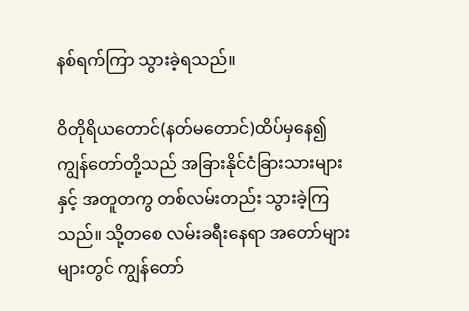နစ်ရက်ကြာ သွားခဲ့ရသည်။

ဝိတိုရိယတောင်(နတ်မတောင်)ထိပ်မှနေ၍ ကျွန်တော်တို့သည် အခြားနိုင်ငံခြားသားများနှင့် အတူတကွ တစ်လမ်းတည်း သွားခဲ့ကြသည်။ သို့တစေ လမ်းခရီးနေရာ အတော်များများတွင် ကျွန်တော်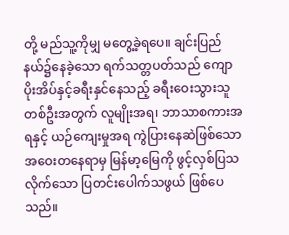တို့ မည်သူ့ကိုမျှ မတွေ့ခဲ့ရပေ။ ချင်းပြည်နယ်၌နေခဲ့သော ရက်သတ္တပတ်သည် ကျောပိုးအိပ်နှင့်ခရီးနှင်နေသည့် ခရီးဝေးသွားသူ တစ်ဦးအတွက် လူမျိုးအရ၊ ဘာသာစကားအရနှင့် ယဉ်ကျေးမှုအရ ကွဲပြားနေဆဲဖြစ်သော အဝေးတနေရာမှ မြန်မာ့မြေကို ဖွင့်လှစ်ပြသလိုက်သော ပြတင်းပေါက်သဖွယ် ဖြစ်ပေသည်။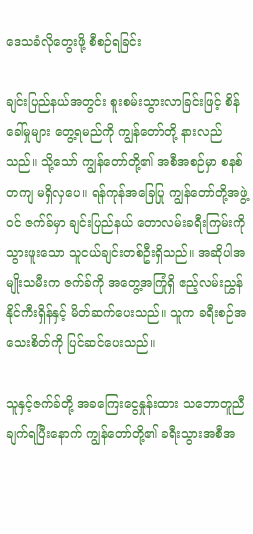ဒေသခံလိုတွေးဖို့ စီစဉ်ရခြင်း

ချင်းပြည်နယ်အတွင်း စူးစမ်းသွားလာခြင်းဖြင့် စိန်ခေါ်မှုများ တွေ့ရမည်ကို ကျွန်တော်တို့ နားလည်သည်။ သို့သော် ကျွန်တော်တို့၏ အစီအစဉ်မှာ စနစ်တကျ မရှိလှပေ။ ရန်ကုန်အခြေပြု ကျွန်တော်တို့အဖွဲ့ဝင် ဇက်ခ်မှာ ချင်းပြည်နယ် တောလမ်းခရီးကြမ်းကို သွားဖူးသော သူငယ်ချင်းတစ်ဦးရှိသည်။ အဆိုပါအမျိုးသမီးက ဇက်ခ်ကို အတွေ့အကြုံရှိ ဧည့်လမ်းညွှန် နိုင်ကီးရှိန်နှင့် မိတ်ဆက်ပေးသည်။ သူက ခရီးစဉ်အသေးစိတ်ကို ပြင်ဆင်ပေးသည်။

သူနှင့်ဇက်ခ်တို့ အခကြေးငွေနှုန်းထား သဘောတူညီချက်ရပြီးနောက် ကျွန်တော်တို့၏ ခရီးသွားအစီအ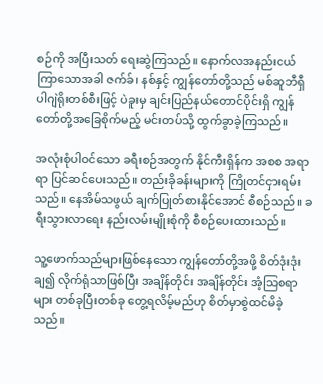စဉ်ကို အပြီးသတ် ရေးဆွဲကြသည်။ နောက်လအနည်းငယ်ကြာသောအခါ ဇက်ခ်၊ နစ်နှင့် ကျွန်တော်တို့သည် မစ်ဆူဘီရှီ ပါဂျဲရိုးတစ်စီးဖြင့် ပဲခူးမှ ချင်းပြည်နယ်တောင်ပိုင်းရှိ ကျွန်တော်တို့အခြေစိုက်မည့် မင်းတပ်သို့ ထွက်ခွာခဲ့ကြသည်။

အလုံးစုံပါဝင်သော ခရီးစဉ်အတွက် နိုင်ကီးရှိန်က အစစ အရာရာ ပြင်ဆင်ပေးသည်။ တည်းခိုခန်းများကို ကြိုတင်ငှားရမ်းသည်။ နေအိမ်သဖွယ် ချက်ပြုတ်စားနိုင်အောင် စီစဉ်သည်။ ခရီးသွားလာရေး နည်းလမ်းမျိုးစုံကို စီစဉ်ပေးထားသည်။

သူ့ဖောက်သည်များဖြစ်နေသော ကျွန်တော်တို့အဖို့ စိတ်ဒုံးဒုံးချ၍ လိုက်ရုံသာဖြစ်ပြီး အချိန်တိုင်း အချိန်တိုင်း အံ့သြစရာများ တစ်ခုပြီးတစ်ခု တွေ့ရလိမ့်မည်ဟု စိတ်မှာစွဲထင်မိခဲ့သည်။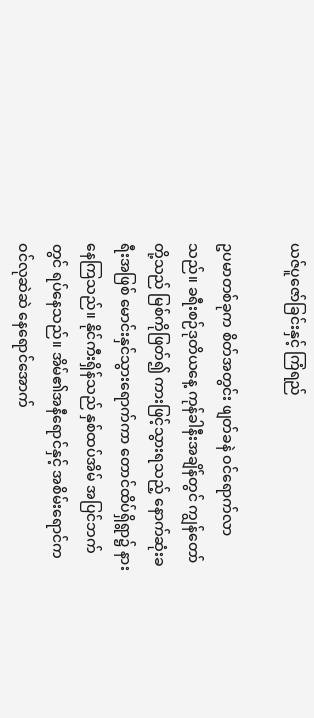ယဇ်ပူဇော်ခြင်းနှင့် ကြံရည်

ဥပမာတစ်ခုက စိတ်အတွင်း ဖျတ်ခနဲ ဝင်ရောက်လာသည်။ ခရီးစဉ်ဒုတိယနေ့ ကုန်ခါနီးအချိန်တွင် ကျွန်တော်တို့သည် မြစ်ကိုဖြတ်၍ ကားဖြင့်သွားရသည့် နောက်ဆုံးခရီးအဖြစ် မောင်းနှင်သွားရောက်ကာ တောင်ထိပ်ရှိရွာ၌ နားနေကြသည်။ နိုင်ကီးရှိန်သည် နှစ်ထပ်အိမ် အပြင်ဘက်တွင် ရပ်နေသည်။ အိမ်၏အနီရောင်နှင့် အစိမ်းရောင်က ဝင်လုဆဲဆဲ နေရောင်အောက်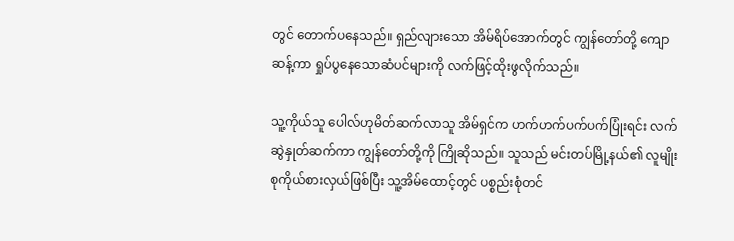တွင် တောက်ပနေသည်။ ရှည်လျားသော အိမ်ရိပ်အောက်တွင် ကျွန်တော်တို့ ကျောဆန့်ကာ ရှုပ်ပွနေသောဆံပင်များကို လက်ဖြင့်ထိုးဖွလိုက်သည်။

သူ့ကိုယ်သူ ပေါလ်ဟုမိတ်ဆက်လာသူ အိမ်ရှင်က ဟက်ဟက်ပက်ပက်ပြုံးရင်း လက်ဆွဲနှုတ်ဆက်ကာ ကျွန်တော်တို့ကို ကြိုဆိုသည်။ သူသည် မင်းတပ်မြို့နယ်၏ လူမျိုးစုကိုယ်စားလှယ်ဖြစ်ပြီး သူ့အိမ်ထောင့်တွင် ပစ္စည်းစုံတင်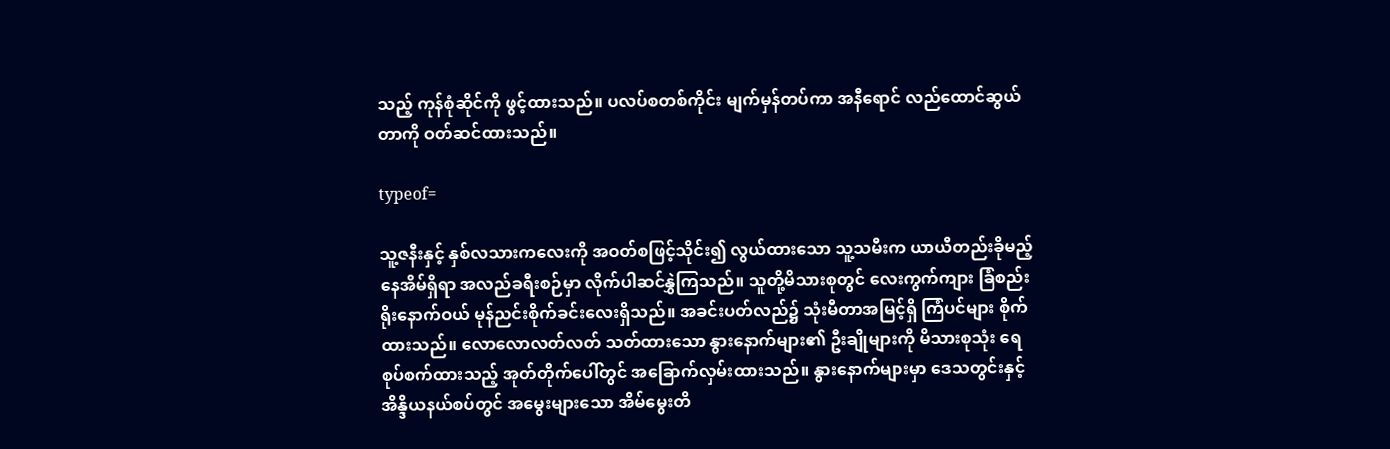သည့် ကုန်စုံဆိုင်ကို ဖွင့်ထားသည်။ ပလပ်စတစ်ကိုင်း မျက်မှန်တပ်ကာ အနီရောင် လည်ထောင်ဆွယ်တာကို ဝတ်ဆင်ထားသည်။

typeof=

သူ့ဇနီးနှင့် နှစ်လသားကလေးကို အဝတ်စဖြင့်သိုင်း၍ လွယ်ထားသော သူ့သမီးက ယာယီတည်းခိုမည့် နေအိမ်ရှိရာ အလည်ခရီးစဉ်မှာ လိုက်ပါဆင်နွှဲကြသည်။ သူတို့မိသားစုတွင် လေးကွက်ကျား ခြံစည်းရိုးနောက်ဝယ် မုန်ညင်းစိုက်ခင်းလေးရှိသည်။ အခင်းပတ်လည်၌ သုံးမီတာအမြင့်ရှိ ကြံပင်များ စိုက်ထားသည်။ လောလောလတ်လတ် သတ်ထားသော နွားနောက်များ၏ ဦးချိုများကို မိသားစုသုံး ရေစုပ်စက်ထားသည့် အုတ်တိုက်ပေါ်တွင် အခြောက်လှမ်းထားသည်။ နွားနောက်များမှာ ဒေသတွင်းနှင့် အိန္ဒိယနယ်စပ်တွင် အမွေးများသော အိမ်မွေးတိ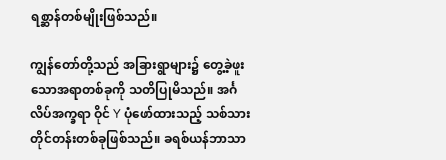ရစ္ဆာန်တစ်မျိုးဖြစ်သည်။

ကျွန်တော်တို့သည် အခြားရွာများ၌ တွေ့ခဲ့ဖူးသောအရာတစ်ခုကို သတိပြုမိသည်။ အင်္ဂလိပ်အက္ခရာ ဝိုင် Y ပုံဖော်ထားသည့် သစ်သားတိုင်တန်းတစ်ခုဖြစ်သည်။ ခရစ်ယန်ဘာသာ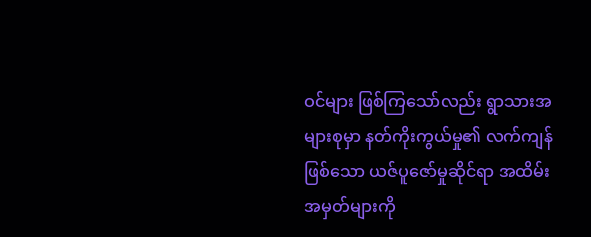ဝင်များ ဖြစ်ကြသော်လည်း ရွာသားအများစုမှာ နတ်ကိုးကွယ်မှု၏ လက်ကျန်ဖြစ်သော ယဇ်ပူဇော်မှုဆိုင်ရာ အထိမ်းအမှတ်များကို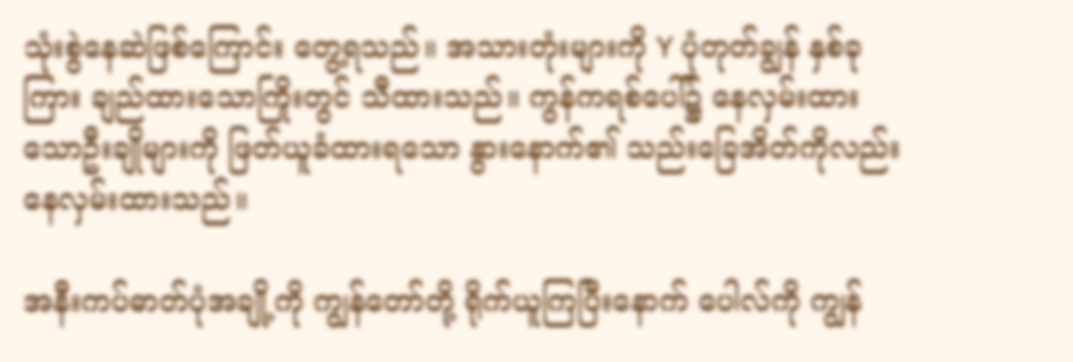သုံးစွဲနေဆဲဖြစ်ကြောင်း တွေ့ရသည်။ အသားတုံးများကို Y ပုံတုတ်ချွန် နှစ်ခုကြား ချည်ထားသောကြိုးတွင် သီထားသည်။ ကွန်ကရစ်ပေါ်၌ နေလှမ်းထားသောဦးချိုများကို ဖြတ်ယူခံထားရသော နွားနောက်၏ သည်းခြေအိတ်ကိုလည်း နေလှမ်းထားသည်။

အနီးကပ်ဓာတ်ပုံအချို့ကို ကျွန်တော်တို့ ရိုက်ယူကြပြီးနောက် ပေါလ်ကို ကျွန်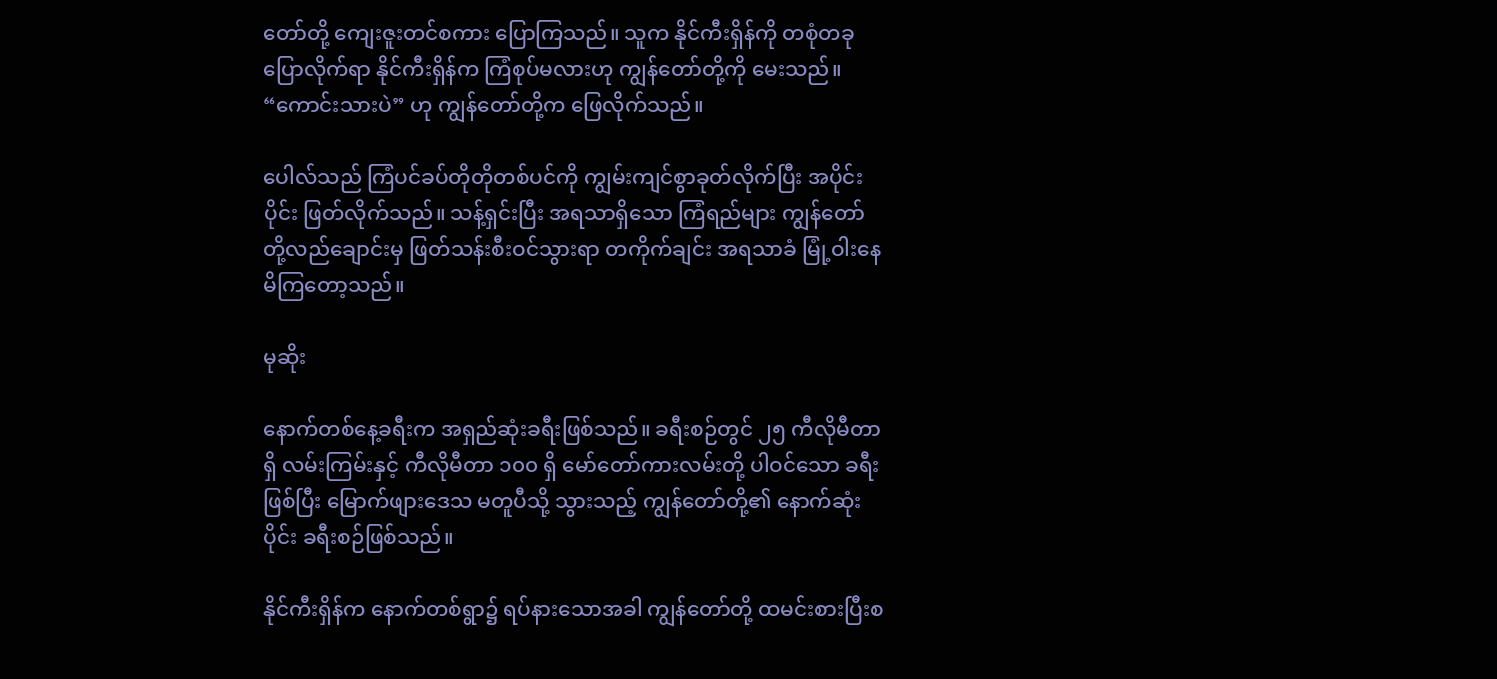တော်တို့ ကျေးဇူးတင်စကား ပြောကြသည်။ သူက နိုင်ကီးရှိန်ကို တစုံတခုပြောလိုက်ရာ နိုင်ကီးရှိန်က ကြံစုပ်မလားဟု ကျွန်တော်တို့ကို မေးသည်။ “ကောင်းသားပဲ” ဟု ကျွန်တော်တို့က ဖြေလိုက်သည်။

ပေါလ်သည် ကြံပင်ခပ်တိုတိုတစ်ပင်ကို ကျွမ်းကျင်စွာခုတ်လိုက်ပြီး အပိုင်းပိုင်း ဖြတ်လိုက်သည်။ သန့်ရှင်းပြီး အရသာရှိသော ကြံရည်များ ကျွန်တော်တို့လည်ချောင်းမှ ဖြတ်သန်းစီးဝင်သွားရာ တကိုက်ချင်း အရသာခံ မြုံ့ဝါးနေမိကြတော့သည်။

မုဆိုး

နောက်တစ်နေ့ခရီးက အရှည်ဆုံးခရီးဖြစ်သည်။ ခရီးစဉ်တွင် ၂၅ ကီလိုမီတာရှိ လမ်းကြမ်းနှင့် ကီလိုမီတာ ၁၀၀ ရှိ မော်တော်ကားလမ်းတို့ ပါဝင်သော ခရီးဖြစ်ပြီး မြောက်ဖျားဒေသ မတူပီသို့ သွားသည့် ကျွန်တော်တို့၏ နောက်ဆုံးပိုင်း ခရီးစဉ်ဖြစ်သည်။

နိုင်ကီးရှိန်က နောက်တစ်ရွာ၌ ရပ်နားသောအခါ ကျွန်တော်တို့ ထမင်းစားပြီးစ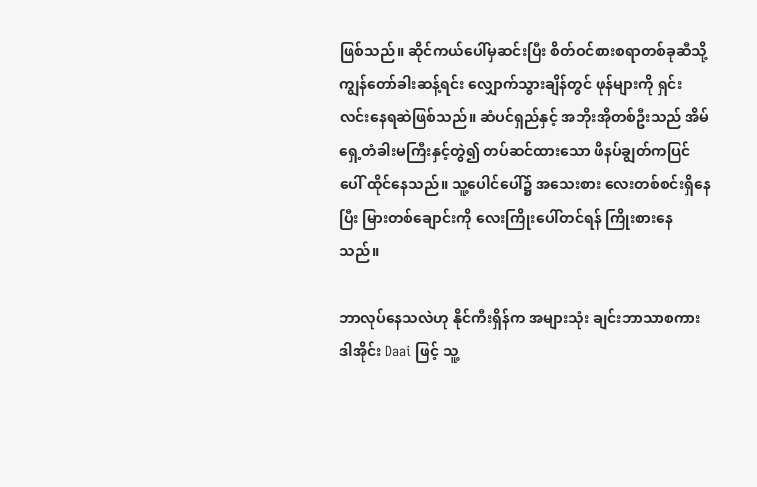ဖြစ်သည်။ ဆိုင်ကယ်ပေါ်မှဆင်းပြီး စိတ်ဝင်စားစရာတစ်ခုဆီသို့ ကျွန်တော်ခါးဆန့်ရင်း လျှောက်သွားချိန်တွင် ဖုန်များကို ရှင်းလင်းနေရဆဲဖြစ်သည်။ ဆံပင်ရှည်နှင့် အဘိုးအိုတစ်ဦးသည် အိမ်ရှေ့တံခါးမကြီးနှင့်တွဲ၍ တပ်ဆင်ထားသော ဖိနပ်ချွတ်ကပြင်ပေါ် ထိုင်နေသည်။ သူ့ပေါင်ပေါ်၌ အသေးစား လေးတစ်စင်းရှိနေပြီး မြားတစ်ချောင်းကို လေးကြိုးပေါ်တင်ရန် ကြိုးစားနေသည်။

ဘာလုပ်နေသလဲဟု နိုင်ကီးရှိန်က အများသုံး ချင်းဘာသာစကား ဒါအိုင်း Daai ဖြင့် သူ့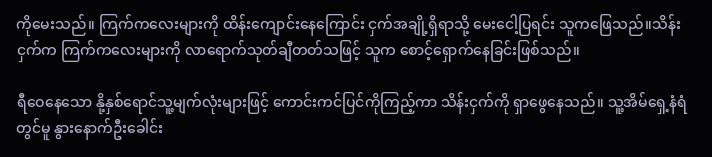ကိုမေးသည်။ ကြက်ကလေးများကို ထိန်းကျောင်းနေကြောင်း ငှက်အချို့ရှိရာသို့ မေးငေါ့ပြရင်း သူကဖြေသည်။သိန်းငှက်က ကြက်ကလေးများကို လာရောက်သုတ်ချီတတ်သဖြင့် သူက စောင့်ရှောက်နေခြင်းဖြစ်သည်။

ရီဝေနေသော နို့နှစ်ရောင်သူ့မျက်လုံးများဖြင့် ကောင်းကင်ပြင်ကိုကြည့်ကာ သိန်းငှက်ကို ရှာဖွေနေသည်။ သူ့အိမ်ရှေ့နံရံတွင်မူ နွားနောက်ဦးခေါင်း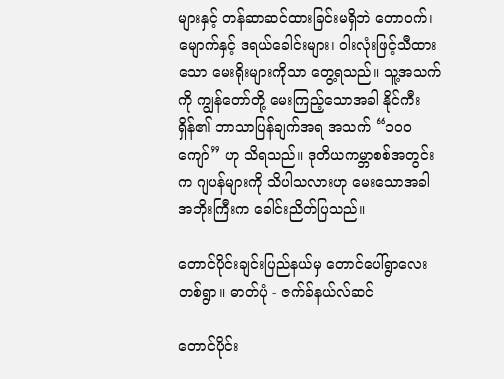များနှင့် တန်ဆာဆင်ထားခြင်းမရှိဘဲ တောဝက်၊ မျောက်နှင့် ဒရယ်ခေါင်းများ၊ ဝါးလုံးဖြင့်သီထားသော မေးရိုးများကိုသာ တွေ့ရသည်။ သူ့အသက်ကို ကျွန်တော်တို့ မေးကြည့်သောအခါ နိုင်ကီးရှိန်၏ ဘာသာပြန်ချက်အရ အသက် “၁၀၀ ကျော်” ဟု သိရသည်။ ဒုတိယကမ္ဘာစစ်အတွင်းက ဂျပန်များကို သိပါသလားဟု မေးသောအခါ အဘိုးကြီးက ခေါင်းညိတ်ပြသည်။

တောင်ပိုင်းချင်းပြည်နယ်မှ တောင်ပေါ်ရွာလေး တစ်ရွာ။ ဓာတ်ပုံ - ဇက်ခ်နယ်လ်ဆင်

တောင်ပိုင်း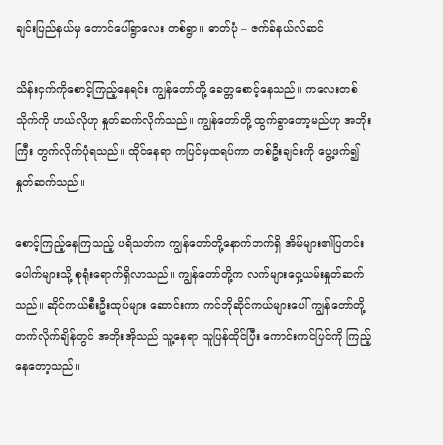ချင်းပြည်နယ်မှ တောင်ပေါ်ရွာလေး တစ်ရွာ။ ဓာတ်ပုံ – ဇက်ခ်နယ်လ်ဆင်

သိန်းငှက်ကိုစောင့်ကြည့်နေရင်း ကျွန်တော်တို့ ခေတ္တစောင့်နေသည်။ ကလေးတစ်သိုက်ကို ဟယ်လိုဟု နှုတ်ဆက်လိုက်သည်။ ကျွန်တော်တို့ ထွက်ခွာတော့မည်ဟု အဘိုးကြီး တွက်လိုက်ပုံရသည်။ ထိုင်နေရာ ကပြင်မှထရပ်ကာ တစ်ဦးချင်းကို ပွေ့ဖက်၍နှုတ်ဆက်သည်။

စောင့်ကြည့်နေကြသည့် ပရိသတ်က ကျွန်တော်တို့နောက်ဘက်ရှိ အိမ်များ၏ပြတင်းပေါက်များသို့ စုရုံးရောက်ရှိလာသည်။ ကျွန်တော်တို့က လက်များဝှေ့ယမ်းနှုတ်ဆက်သည်။ ဆိုင်ကယ်စီးဦးထုပ်များ ဆောင်းကာ ကင်ဘိုဆိုင်ကယ်များပေါ် ကျွန်တော်တို့ တက်လိုက်ချိန်တွင် အဘိုးအိုသည် သူ့နေရာ သူပြန်ထိုင်ပြီး ကောင်းကင်ပြင်ကို ကြည့်နေတော့သည်။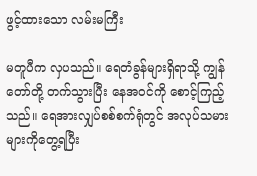ဖွင့်ထားသော လမ်းမကြီး

မတူပီက လှပသည်။ ရေတံခွန်များရှိရာသို့ ကျွန်တော်တို့ တက်သွားပြီး နေအဝင်ကို စောင့်ကြည့်သည်။ ရေအားလျှပ်စစ်စက်ရုံတွင် အလုပ်သမားများကိုတွေ့ရပြီး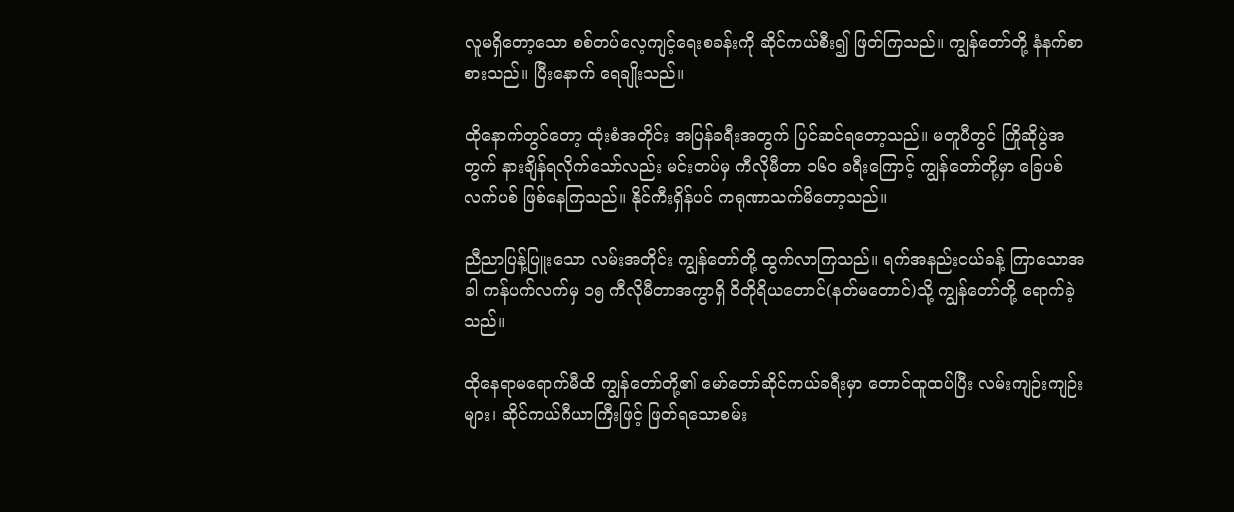လူမရှိတော့သော စစ်တပ်လေ့ကျင့်ရေးစခန်းကို ဆိုင်ကယ်စီး၍ ဖြတ်ကြသည်။ ကျွန်တော်တို့ နံနက်စာစားသည်။ ပြီးနောက် ရေချိုးသည်။

ထိုနောက်တွင်တော့ ထုံးစံအတိုင်း အပြန်ခရီးအတွက် ပြင်ဆင်ရတော့သည်။ မတူပီတွင် ကြိုဆိုပွဲအတွက် နားချိန်ရလိုက်သော်လည်း မင်းတပ်မှ ကီလိုမီတာ ၁၆၀ ခရီးကြောင့် ကျွန်တော်တို့မှာ ခြေပစ်လက်ပစ် ဖြစ်နေကြသည်။ နိုင်ကီးရှိန်ပင် ကရုဏာသက်မိတော့သည်။

ညီညာပြန့်ပြူးသော လမ်းအတိုင်း ကျွန်တော်တို့ ထွက်လာကြသည်။ ရက်အနည်းငယ်ခန့် ကြာသောအခါ ကန်ပက်လက်မှ ၁၅ ကီလိုမီတာအကွာရှိ ဝိတိုရိယတောင်(နတ်မတောင်)သို့ ကျွန်တော်တို့ ရောက်ခဲ့သည်။

ထိုနေရာမရောက်မီထိ ကျွန်တော်တို့၏ မော်တော်ဆိုင်ကယ်ခရီးမှာ တောင်ထူထပ်ပြီး လမ်းကျဉ်းကျဉ်းများ၊ ဆိုင်ကယ်ဂီယာကြီးဖြင့် ဖြတ်ရသောစမ်း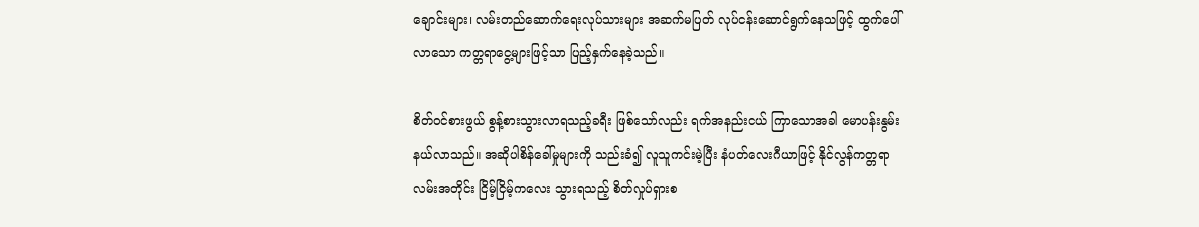ချောင်းများ၊ လမ်းတည်ဆောက်ရေးလုပ်သားများ အဆက်မပြတ် လုပ်ငန်းဆောင်ရွက်နေသဖြင့် ထွက်ပေါ်လာသော ကတ္တရာငွေ့များဖြင့်သာ ပြည့်နှက်နေခဲ့သည်။

စိတ်ဝင်စားဖွယ် စွန့်စားသွားလာရသည့်ခရီး ဖြစ်သော်လည်း ရက်အနည်းငယ် ကြာသောအခါ မောပန်းနွမ်းနယ်လာသည်။ အဆိုပါစိန်ခေါ်မှုများကို သည်းခံ၍ လူသူကင်းမဲ့ပြီး နံပတ်လေးဂီယာဖြင့် နိုင်လွန်ကတ္တရာလမ်းအတိုင်း ငြိမ့်ငြိမ့်ကလေး သွားရသည့် စိတ်လှုပ်ရှားစ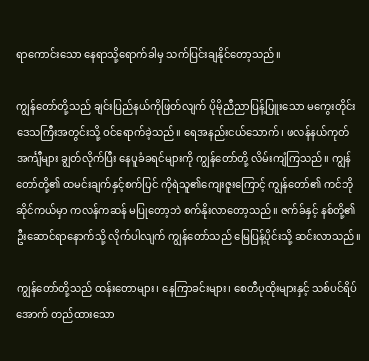ရာကောင်းသော နေရာသို့ရောက်ခါမှ သက်ပြင်းချနိုင်တော့သည်။

ကျွန်တော်တို့သည် ချင်းပြည်နယ်ကိုဖြတ်လျက် ပိုမိုညီညာပြန့်ပြူးသော မကွေးတိုင်းဒေသကြီးအတွင်းသို့ ဝင်ရောက်ခဲ့သည်။ ရေအနည်းငယ်သောက်၊ ဖလန်နယ်ကုတ်အင်္ကျီများ ချွတ်လိုက်ပြီး နေပူခံခရင်များကို ကျွန်တော်တို့ လိမ်းကျံကြသည်။ ကျွန်တော်တို့၏ ထမင်းချက်နှင့်စက်ပြင် ကိုရဲသူ၏ကျေးဇူးကြောင့် ကျွန်တော်၏ ကင်ဘိုဆိုင်ကယ်မှာ ကလန်ကဆန် မပြုတော့ဘဲ စက်နိုးလာတော့သည်။ ဇက်ခ်နှင့် နစ်တို့၏ ဦးဆောင်ရာနောက်သို့ လိုက်ပါလျက် ကျွန်တော်သည် မြေပြန့်ပိုင်းသို့ ဆင်းလာသည်။

ကျွန်တော်တို့သည် ထန်းတောများ၊ နေကြာခင်းများ၊ စေတီပုထိုးများနှင့် သစ်ပင်ရိပ်အောက် တည်ထားသော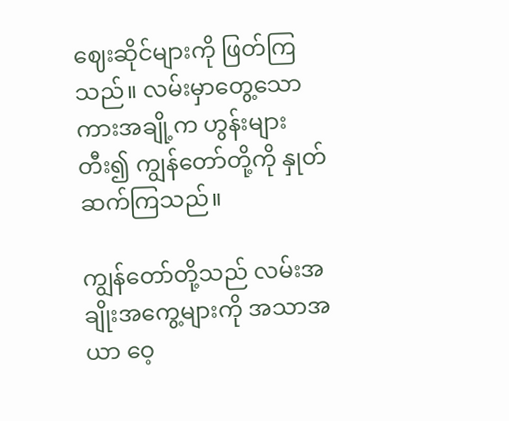ဈေးဆိုင်များကို ဖြတ်ကြသည်။ လမ်းမှာတွေ့သော ကားအချို့က ဟွန်းများတီး၍ ကျွန်တော်တို့ကို နှုတ်ဆက်ကြသည်။

ကျွန်တော်တို့သည် လမ်းအချိုးအကွေ့များကို အသာအယာ ဝေ့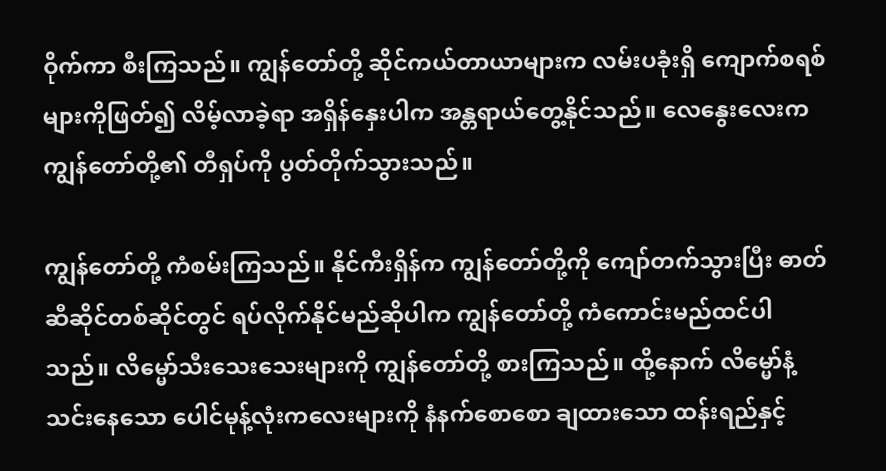ဝိုက်ကာ စီးကြသည်။ ကျွန်တော်တို့ ဆိုင်ကယ်တာယာများက လမ်းပခုံးရှိ ကျောက်စရစ်များကိုဖြတ်၍ လိမ့်လာခဲ့ရာ အရှိန်နှေးပါက အန္တရာယ်တွေ့နိုင်သည်။ လေနွေးလေးက ကျွန်တော်တို့၏ တီရှပ်ကို ပွတ်တိုက်သွားသည်။

ကျွန်တော်တို့ ကံစမ်းကြသည်။ နိုင်ကီးရှိန်က ကျွန်တော်တို့ကို ကျော်တက်သွားပြီး ဓာတ်ဆီဆိုင်တစ်ဆိုင်တွင် ရပ်လိုက်နိုင်မည်ဆိုပါက ကျွန်တော်တို့ ကံကောင်းမည်ထင်ပါသည်။ လိမ္မော်သီးသေးသေးများကို ကျွန်တော်တို့ စားကြသည်။ ထို့နောက် လိမ္မော်နံ့သင်းနေသော ပေါင်မုန့်လုံးကလေးများကို နံနက်စောစော ချထားသော ထန်းရည်နှင့်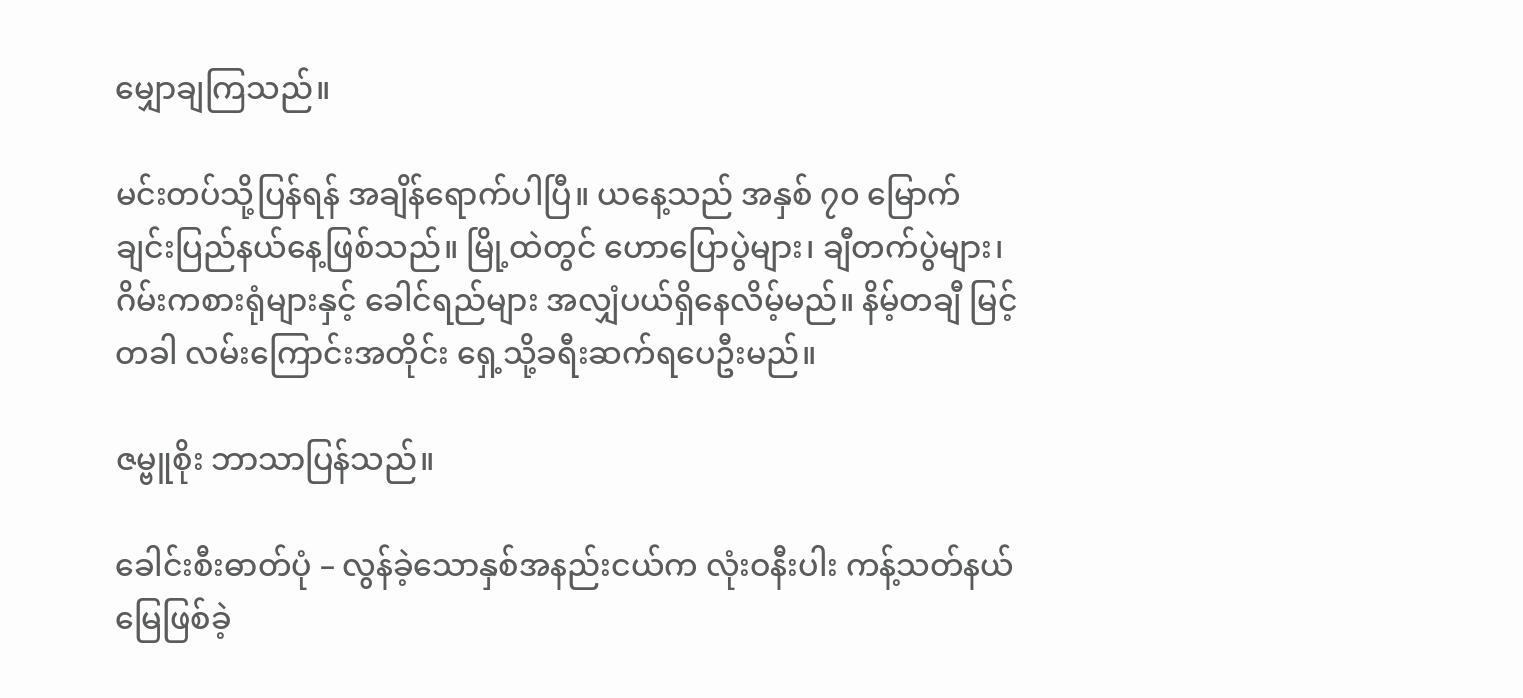မျှောချကြသည်။

မင်းတပ်သို့ပြန်ရန် အချိန်ရောက်ပါပြီ။ ယနေ့သည် အနှစ် ၇၀ မြောက် ချင်းပြည်နယ်နေ့ဖြစ်သည်။ မြို့ထဲတွင် ဟောပြောပွဲများ၊ ချီတက်ပွဲများ၊ ဂိမ်းကစားရုံများနှင့် ခေါင်ရည်များ အလျှံပယ်ရှိနေလိမ့်မည်။ နိမ့်တချီ မြင့်တခါ လမ်းကြောင်းအတိုင်း ရှေ့သို့ခရီးဆက်ရပေဦးမည်။

ဇမ္ဗူစိုး ဘာသာပြန်သည်။

ခေါင်းစီးဓာတ်ပုံ – လွန်ခဲ့သောနှစ်အနည်းငယ်က လုံးဝနီးပါး ကန့်သတ်နယ်မြေဖြစ်ခဲ့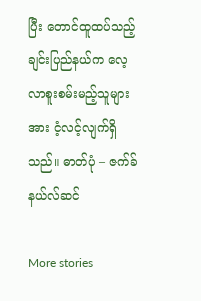ပြီး တောင်ထူထပ်သည့် ချင်းပြည်နယ်က လေ့လာစူးစမ်းမည့်သူများအား ငံ့လင့်လျက်ရှိသည်။ ဓာတ်ပုံ – ဇက်ခ်နယ်လ်ဆင်

More stories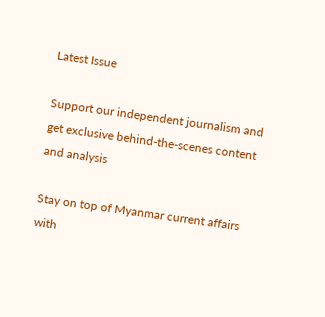Latest Issue

Support our independent journalism and get exclusive behind-the-scenes content and analysis

Stay on top of Myanmar current affairs with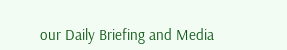our Daily Briefing and Media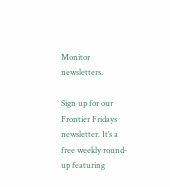Monitor newsletters.

Sign up for our Frontier Fridays newsletter. It’s a free weekly round-up featuring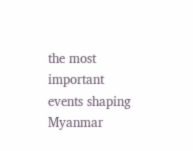the most important events shaping Myanmar